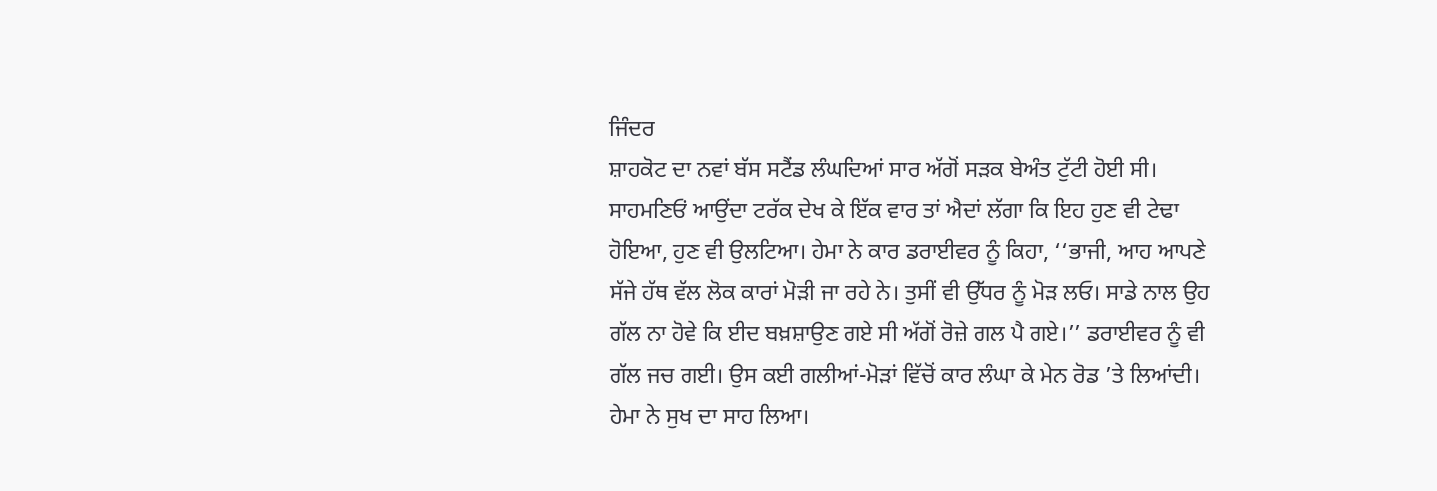ਜਿੰਦਰ
ਸ਼ਾਹਕੋਟ ਦਾ ਨਵਾਂ ਬੱਸ ਸਟੈਂਡ ਲੰਘਦਿਆਂ ਸਾਰ ਅੱਗੋਂ ਸੜਕ ਬੇਅੰਤ ਟੁੱਟੀ ਹੋਈ ਸੀ। ਸਾਹਮਣਿਓਂ ਆਉਂਦਾ ਟਰੱਕ ਦੇਖ ਕੇ ਇੱਕ ਵਾਰ ਤਾਂ ਐਦਾਂ ਲੱਗਾ ਕਿ ਇਹ ਹੁਣ ਵੀ ਟੇਢਾ ਹੋਇਆ, ਹੁਣ ਵੀ ਉਲਟਿਆ। ਹੇਮਾ ਨੇ ਕਾਰ ਡਰਾਈਵਰ ਨੂੰ ਕਿਹਾ, ‘‘ਭਾਜੀ, ਆਹ ਆਪਣੇ ਸੱਜੇ ਹੱਥ ਵੱਲ ਲੋਕ ਕਾਰਾਂ ਮੋੜੀ ਜਾ ਰਹੇ ਨੇ। ਤੁਸੀਂ ਵੀ ਉੱਧਰ ਨੂੰ ਮੋੜ ਲਓ। ਸਾਡੇ ਨਾਲ ਉਹ ਗੱਲ ਨਾ ਹੋਵੇ ਕਿ ਈਦ ਬਖ਼ਸ਼ਾਉਣ ਗਏ ਸੀ ਅੱਗੋਂ ਰੋਜ਼ੇ ਗਲ ਪੈ ਗਏ।’’ ਡਰਾਈਵਰ ਨੂੰ ਵੀ ਗੱਲ ਜਚ ਗਈ। ਉਸ ਕਈ ਗਲੀਆਂ-ਮੋੜਾਂ ਵਿੱਚੋਂ ਕਾਰ ਲੰਘਾ ਕੇ ਮੇਨ ਰੋਡ ’ਤੇ ਲਿਆਂਦੀ। ਹੇਮਾ ਨੇ ਸੁਖ ਦਾ ਸਾਹ ਲਿਆ।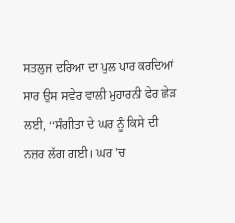ਸਤਲੁਜ ਦਰਿਆ ਦਾ ਪੁਲ ਪਾਰ ਕਰਦਿਆਂ ਸਾਰ ਉਸ ਸਵੇਰ ਵਾਲੀ ਮੁਹਾਰਨੀ ਫੇਰ ਛੇੜ ਲਈ, ‘‘ਸੰਗੀਤਾ ਦੇ ਘਰ ਨੂੰ ਕਿਸੇ ਦੀ ਨਜ਼ਰ ਲੱਗ ਗਈ। ਘਰ ’ਚ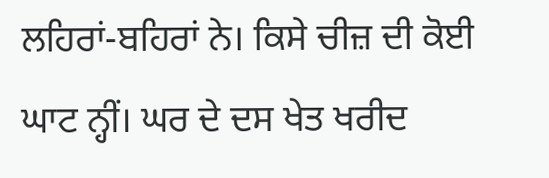ਲਹਿਰਾਂ-ਬਹਿਰਾਂ ਨੇ। ਕਿਸੇ ਚੀਜ਼ ਦੀ ਕੋਈ ਘਾਟ ਨ੍ਹੀਂ। ਘਰ ਦੇ ਦਸ ਖੇਤ ਖਰੀਦ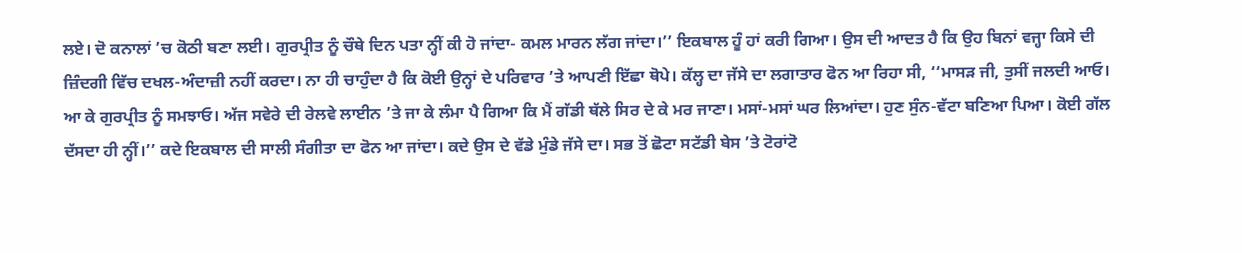ਲਏ। ਦੋ ਕਨਾਲਾਂ ’ਚ ਕੋਠੀ ਬਣਾ ਲਈ। ਗੁਰਪ੍ਰੀਤ ਨੂੰ ਚੌਥੇ ਦਿਨ ਪਤਾ ਨ੍ਹੀਂ ਕੀ ਹੋ ਜਾਂਦਾ- ਕਮਲ ਮਾਰਨ ਲੱਗ ਜਾਂਦਾ।’’ ਇਕਬਾਲ ਹੂੰ ਹਾਂ ਕਰੀ ਗਿਆ। ਉਸ ਦੀ ਆਦਤ ਹੈ ਕਿ ਉਹ ਬਿਨਾਂ ਵਜ੍ਹਾ ਕਿਸੇ ਦੀ ਜ਼ਿੰਦਗੀ ਵਿੱਚ ਦਖਲ-ਅੰਦਾਜ਼ੀ ਨਹੀਂ ਕਰਦਾ। ਨਾ ਹੀ ਚਾਹੁੰਦਾ ਹੈ ਕਿ ਕੋਈ ਉਨ੍ਹਾਂ ਦੇ ਪਰਿਵਾਰ ’ਤੇ ਆਪਣੀ ਇੱਛਾ ਥੋਪੇ। ਕੱਲ੍ਹ ਦਾ ਜੱਸੇ ਦਾ ਲਗਾਤਾਰ ਫੋਨ ਆ ਰਿਹਾ ਸੀ, ‘‘ਮਾਸੜ ਜੀ, ਤੁਸੀਂ ਜਲਦੀ ਆਓ। ਆ ਕੇ ਗੁਰਪ੍ਰੀਤ ਨੂੰ ਸਮਝਾਓ। ਅੱਜ ਸਵੇਰੇ ਦੀ ਰੇਲਵੇ ਲਾਈਨ ’ਤੇ ਜਾ ਕੇ ਲੰਮਾ ਪੈ ਗਿਆ ਕਿ ਮੈਂ ਗੱਡੀ ਥੱਲੇ ਸਿਰ ਦੇ ਕੇ ਮਰ ਜਾਣਾ। ਮਸਾਂ-ਮਸਾਂ ਘਰ ਲਿਆਂਦਾ। ਹੁਣ ਸੁੰਨ-ਵੱਟਾ ਬਣਿਆ ਪਿਆ। ਕੋਈ ਗੱਲ ਦੱਸਦਾ ਹੀ ਨ੍ਹੀਂ।’’ ਕਦੇ ਇਕਬਾਲ ਦੀ ਸਾਲੀ ਸੰਗੀਤਾ ਦਾ ਫੋਨ ਆ ਜਾਂਦਾ। ਕਦੇ ਉਸ ਦੇ ਵੱਡੇ ਮੁੰਡੇ ਜੱਸੇ ਦਾ। ਸਭ ਤੋਂ ਛੋਟਾ ਸਟੱਡੀ ਬੇਸ ’ਤੇ ਟੋਰਾਂਟੋ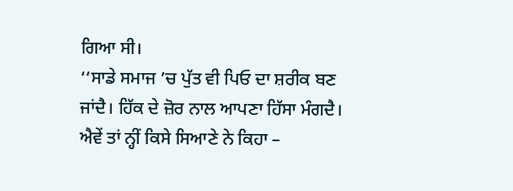ਗਿਆ ਸੀ।
‘‘ਸਾਡੇ ਸਮਾਜ ’ਚ ਪੁੱਤ ਵੀ ਪਿਓ ਦਾ ਸ਼ਰੀਕ ਬਣ ਜਾਂਦੈ। ਹਿੱਕ ਦੇ ਜ਼ੋਰ ਨਾਲ ਆਪਣਾ ਹਿੱਸਾ ਮੰਗਦੈ। ਐਵੇਂ ਤਾਂ ਨ੍ਹੀਂ ਕਿਸੇ ਸਿਆਣੇ ਨੇ ਕਿਹਾ –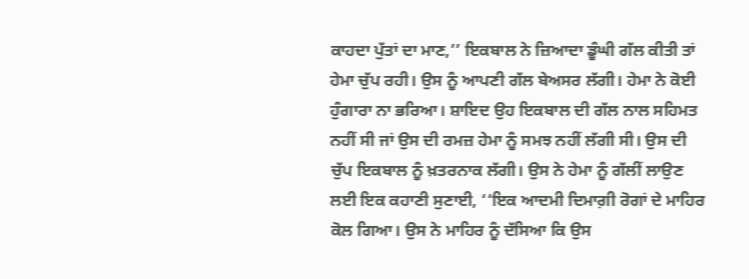ਕਾਹਦਾ ਪੁੱਤਾਂ ਦਾ ਮਾਣ,’’ ਇਕਬਾਲ ਨੇ ਜ਼ਿਆਦਾ ਡੂੰਘੀ ਗੱਲ ਕੀਤੀ ਤਾਂ ਹੇਮਾ ਚੁੱਪ ਰਹੀ। ਉਸ ਨੂੰ ਆਪਣੀ ਗੱਲ ਬੇਅਸਰ ਲੱਗੀ। ਹੇਮਾ ਨੇ ਕੋਈ ਹੁੰਗਾਰਾ ਨਾ ਭਰਿਆ। ਸ਼ਾਇਦ ਉਹ ਇਕਬਾਲ ਦੀ ਗੱਲ ਨਾਲ ਸਹਿਮਤ ਨਹੀਂ ਸੀ ਜਾਂ ਉਸ ਦੀ ਰਮਜ਼ ਹੇਮਾ ਨੂੰ ਸਮਝ ਨਹੀਂ ਲੱਗੀ ਸੀ। ਉਸ ਦੀ ਚੁੱਪ ਇਕਬਾਲ ਨੂੰ ਖ਼ਤਰਨਾਕ ਲੱਗੀ। ਉਸ ਨੇ ਹੇਮਾ ਨੂੰ ਗੱਲੀਂ ਲਾਉਣ ਲਈ ਇਕ ਕਹਾਣੀ ਸੁਣਾਈ, ‘‘ਇਕ ਆਦਮੀ ਦਿਮਾਗ਼ੀ ਰੋਗਾਂ ਦੇ ਮਾਹਿਰ ਕੋਲ ਗਿਆ। ਉਸ ਨੇ ਮਾਹਿਰ ਨੂੰ ਦੱਸਿਆ ਕਿ ਉਸ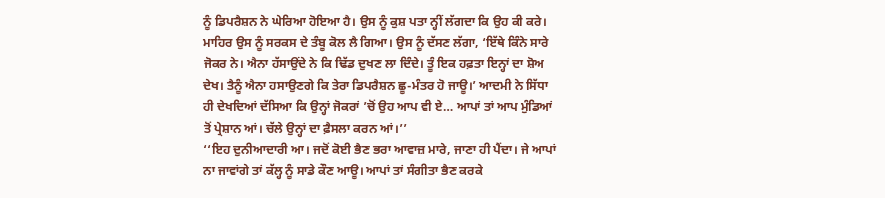ਨੂੰ ਡਿਪਰੈਸ਼ਨ ਨੇ ਘੇਰਿਆ ਹੋਇਆ ਹੈ। ਉਸ ਨੂੰ ਕੁਸ਼ ਪਤਾ ਨ੍ਹੀਂ ਲੱਗਦਾ ਕਿ ਉਹ ਕੀ ਕਰੇ। ਮਾਹਿਰ ਉਸ ਨੂੰ ਸਰਕਸ ਦੇ ਤੰਬੂ ਕੋਲ ਲੈ ਗਿਆ। ਉਸ ਨੂੰ ਦੱਸਣ ਲੱਗਾ, ‘ਇੱਥੇ ਕਿੰਨੇ ਸਾਰੇ ਜੋਕਰ ਨੇ। ਐਨਾ ਹੱਸਾਉਂਦੇ ਨੇ ਕਿ ਢਿੱਡ ਦੁਖਣ ਲਾ ਦਿੰਦੇ। ਤੂੰ ਇਕ ਹਫ਼ਤਾ ਇਨ੍ਹਾਂ ਦਾ ਸ਼ੋਅ ਦੇਖ। ਤੈਨੂੰ ਐਨਾ ਹਸਾਉਣਗੇ ਕਿ ਤੇਰਾ ਡਿਪਰੈਸ਼ਨ ਛੂ-ਮੰਤਰ ਹੋ ਜਾਊ।’ ਆਦਮੀ ਨੇ ਸਿੱਧਾ ਹੀ ਦੇਖਦਿਆਂ ਦੱਸਿਆ ਕਿ ਉਨ੍ਹਾਂ ਜੋਕਰਾਂ ’ਚੋਂ ਉਹ ਆਪ ਵੀ ਏ… ਆਪਾਂ ਤਾਂ ਆਪ ਮੁੰਡਿਆਂ ਤੋਂ ਪ੍ਰੇਸ਼ਾਨ ਆਂ। ਚੱਲੇ ਉਨ੍ਹਾਂ ਦਾ ਫ਼ੈਸਲਾ ਕਰਨ ਆਂ।’’
‘‘ਇਹ ਦੁਨੀਆਦਾਰੀ ਆ। ਜਦੋਂ ਕੋਈ ਭੈਣ ਭਰਾ ਆਵਾਜ਼ ਮਾਰੇ, ਜਾਣਾ ਹੀ ਪੈਂਦਾ। ਜੇ ਆਪਾਂ ਨਾ ਜਾਵਾਂਗੇ ਤਾਂ ਕੱਲ੍ਹ ਨੂੰ ਸਾਡੇ ਕੌਣ ਆਊ। ਆਪਾਂ ਤਾਂ ਸੰਗੀਤਾ ਭੈਣ ਕਰਕੇ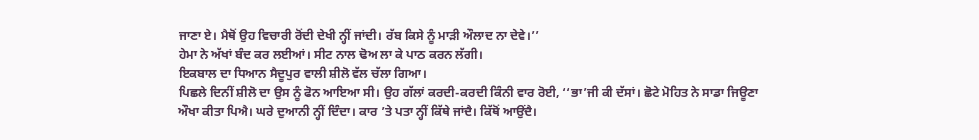ਜਾਣਾ ਏ। ਮੈਥੋਂ ਉਹ ਵਿਚਾਰੀ ਰੋਂਦੀ ਦੇਖੀ ਨ੍ਹੀਂ ਜਾਂਦੀ। ਰੱਬ ਕਿਸੇ ਨੂੰ ਮਾੜੀ ਔਲਾਦ ਨਾ ਦੇਵੇ।’’
ਹੇਮਾ ਨੇ ਅੱਖਾਂ ਬੰਦ ਕਰ ਲਈਆਂ। ਸੀਟ ਨਾਲ ਢੋਅ ਲਾ ਕੇ ਪਾਠ ਕਰਨ ਲੱਗੀ।
ਇਕਬਾਲ ਦਾ ਧਿਆਨ ਸੈਦੂਪੁਰ ਵਾਲੀ ਸ਼ੀਲੋ ਵੱਲ ਚੱਲਾ ਗਿਆ।
ਪਿਛਲੇ ਦਿਨੀਂ ਸ਼ੀਲੋ ਦਾ ਉਸ ਨੂੰ ਫੋਨ ਆਇਆ ਸੀ। ਉਹ ਗੱਲਾਂ ਕਰਦੀ-ਕਰਦੀ ਕਿੰਨੀ ਵਾਰ ਰੋਈ, ‘‘ਭਾ’ਜੀ ਕੀ ਦੱਸਾਂ। ਛੋਟੇ ਮੋਹਿਤ ਨੇ ਸਾਡਾ ਜਿਊਣਾ ਔਖਾ ਕੀਤਾ ਪਿਐ। ਘਰੇ ਦੁਆਨੀ ਨ੍ਹੀਂ ਦਿੰਦਾ। ਕਾਰ ’ਤੇ ਪਤਾ ਨ੍ਹੀਂ ਕਿੱਥੇ ਜਾਂਦੈ। ਕਿੱਥੋਂ ਆਉਂਦੈ।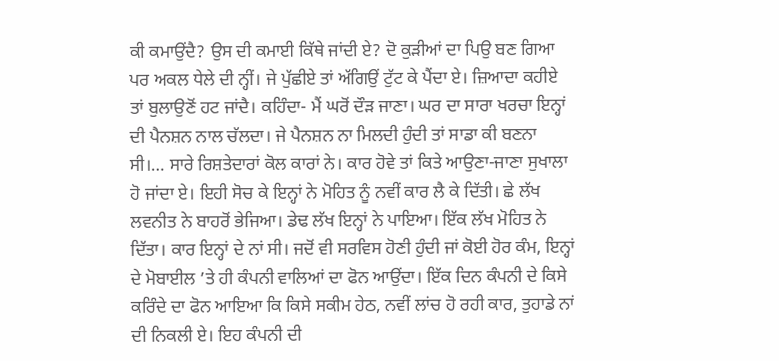ਕੀ ਕਮਾਉਂਦੈ? ਉਸ ਦੀ ਕਮਾਈ ਕਿੱਥੇ ਜਾਂਦੀ ਏ? ਦੋ ਕੁੜੀਆਂ ਦਾ ਪਿਉ ਬਣ ਗਿਆ ਪਰ ਅਕਲ ਧੇਲੇ ਦੀ ਨ੍ਹੀਂ। ਜੇ ਪੁੱਛੀਏ ਤਾਂ ਅੱਗਿਉਂ ਟੁੱਟ ਕੇ ਪੈਂਦਾ ਏ। ਜ਼ਿਆਦਾ ਕਹੀਏ ਤਾਂ ਬੁਲਾਉਣੋਂ ਹਟ ਜਾਂਦੈ। ਕਹਿੰਦਾ- ਮੈਂ ਘਰੋਂ ਦੌੜ ਜਾਣਾ। ਘਰ ਦਾ ਸਾਰਾ ਖਰਚਾ ਇਨ੍ਹਾਂ ਦੀ ਪੈਨਸ਼ਨ ਨਾਲ ਚੱਲਦਾ। ਜੇ ਪੈਨਸ਼ਨ ਨਾ ਮਿਲਦੀ ਹੁੰਦੀ ਤਾਂ ਸਾਡਾ ਕੀ ਬਣਨਾ ਸੀ।… ਸਾਰੇ ਰਿਸ਼ਤੇਦਾਰਾਂ ਕੋਲ ਕਾਰਾਂ ਨੇ। ਕਾਰ ਹੋਵੇ ਤਾਂ ਕਿਤੇ ਆਉਣਾ-ਜਾਣਾ ਸੁਖਾਲਾ ਹੋ ਜਾਂਦਾ ਏ। ਇਹੀ ਸੋਚ ਕੇ ਇਨ੍ਹਾਂ ਨੇ ਮੋਹਿਤ ਨੂੰ ਨਵੀਂ ਕਾਰ ਲੈ ਕੇ ਦਿੱਤੀ। ਛੇ ਲੱਖ ਲਵਨੀਤ ਨੇ ਬਾਹਰੋਂ ਭੇਜਿਆ। ਡੇਢ ਲੱਖ ਇਨ੍ਹਾਂ ਨੇ ਪਾਇਆ। ਇੱਕ ਲੱਖ ਮੋਹਿਤ ਨੇ ਦਿੱਤਾ। ਕਾਰ ਇਨ੍ਹਾਂ ਦੇ ਨਾਂ ਸੀ। ਜਦੋਂ ਵੀ ਸਰਵਿਸ ਹੋਣੀ ਹੁੰਦੀ ਜਾਂ ਕੋਈ ਹੋਰ ਕੰਮ, ਇਨ੍ਹਾਂ ਦੇ ਮੋਬਾਈਲ ’ਤੇ ਹੀ ਕੰਪਨੀ ਵਾਲਿਆਂ ਦਾ ਫੋਨ ਆਉਂਦਾ। ਇੱਕ ਦਿਨ ਕੰਪਨੀ ਦੇ ਕਿਸੇ ਕਰਿੰਦੇ ਦਾ ਫੋਨ ਆਇਆ ਕਿ ਕਿਸੇ ਸਕੀਮ ਹੇਠ, ਨਵੀਂ ਲਾਂਚ ਹੋ ਰਹੀ ਕਾਰ, ਤੁਹਾਡੇ ਨਾਂ ਦੀ ਨਿਕਲੀ ਏ। ਇਹ ਕੰਪਨੀ ਦੀ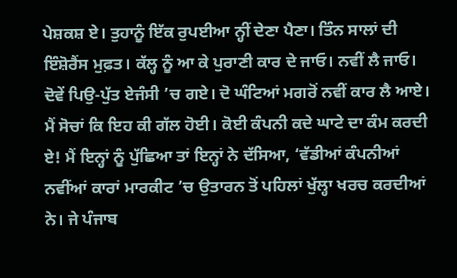ਪੇਸ਼ਕਸ਼ ਏ। ਤੁਹਾਨੂੰ ਇੱਕ ਰੁਪਈਆ ਨ੍ਹੀਂ ਦੇਣਾ ਪੈਣਾ। ਤਿੰਨ ਸਾਲਾਂ ਦੀ ਇੰਸ਼ੋਰੈਂਸ ਮੁਫ਼ਤ। ਕੱਲ੍ਹ ਨੂੰ ਆ ਕੇ ਪੁਰਾਣੀ ਕਾਰ ਦੇ ਜਾਓ। ਨਵੀਂ ਲੈ ਜਾਓ। ਦੋਵੇਂ ਪਿਉ-ਪੁੱਤ ਏਜੰਸੀ ’ਚ ਗਏ। ਦੋ ਘੰਟਿਆਂ ਮਗਰੋਂ ਨਵੀਂ ਕਾਰ ਲੈ ਆਏ। ਮੈਂ ਸੋਚਾਂ ਕਿ ਇਹ ਕੀ ਗੱਲ ਹੋਈ। ਕੋਈ ਕੰਪਨੀ ਕਦੇ ਘਾਟੇ ਦਾ ਕੰਮ ਕਰਦੀ ਏ! ਮੈਂ ਇਨ੍ਹਾਂ ਨੂੰ ਪੁੱਛਿਆ ਤਾਂ ਇਨ੍ਹਾਂ ਨੇ ਦੱਸਿਆ, ‘ਵੱਡੀਆਂ ਕੰਪਨੀਆਂ ਨਵੀਂਆਂ ਕਾਰਾਂ ਮਾਰਕੀਟ ’ਚ ਉਤਾਰਨ ਤੋਂ ਪਹਿਲਾਂ ਖੁੱਲ੍ਹਾ ਖਰਚ ਕਰਦੀਆਂ ਨੇ। ਜੇ ਪੰਜਾਬ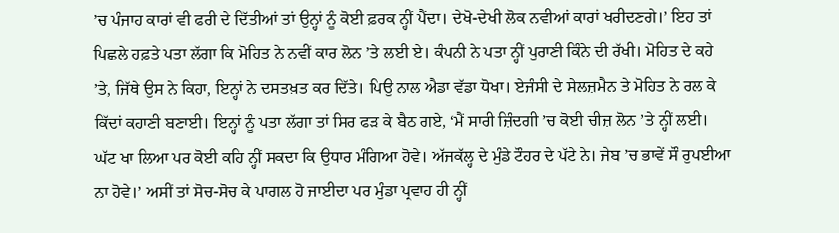’ਚ ਪੰਜਾਹ ਕਾਰਾਂ ਵੀ ਫਰੀ ਦੇ ਦਿੱਤੀਆਂ ਤਾਂ ਉਨ੍ਹਾਂ ਨੂੰ ਕੋਈ ਫ਼ਰਕ ਨ੍ਹੀਂ ਪੈਂਦਾ। ਦੇਖੋ-ਦੇਖੀ ਲੋਕ ਨਵੀਆਂ ਕਾਰਾਂ ਖਰੀਦਣਗੇ।’ ਇਹ ਤਾਂ ਪਿਛਲੇ ਹਫ਼ਤੇ ਪਤਾ ਲੱਗਾ ਕਿ ਮੋਹਿਤ ਨੇ ਨਵੀਂ ਕਾਰ ਲੋਨ ’ਤੇ ਲਈ ਏ। ਕੰਪਨੀ ਨੇ ਪਤਾ ਨ੍ਹੀਂ ਪੁਰਾਣੀ ਕਿੰਨੇ ਦੀ ਰੱਖੀ। ਮੋਹਿਤ ਦੇ ਕਹੇ ’ਤੇ, ਜਿੱਥੇ ਉਸ ਨੇ ਕਿਹਾ, ਇਨ੍ਹਾਂ ਨੇ ਦਸਤਖ਼ਤ ਕਰ ਦਿੱਤੇ। ਪਿਉ ਨਾਲ ਐਡਾ ਵੱਡਾ ਧੋਖਾ। ਏਜੰਸੀ ਦੇ ਸੇਲਜ਼ਮੈਨ ਤੇ ਮੋਹਿਤ ਨੇ ਰਲ ਕੇ ਕਿੱਦਾਂ ਕਹਾਣੀ ਬਣਾਈ। ਇਨ੍ਹਾਂ ਨੂੰ ਪਤਾ ਲੱਗਾ ਤਾਂ ਸਿਰ ਫੜ ਕੇ ਬੈਠ ਗਏ, ‘ਮੈਂ ਸਾਰੀ ਜ਼ਿੰਦਗੀ ’ਚ ਕੋਈ ਚੀਜ਼ ਲੋਨ ’ਤੇ ਨ੍ਹੀਂ ਲਈ। ਘੱਟ ਖਾ ਲਿਆ ਪਰ ਕੋਈ ਕਹਿ ਨ੍ਹੀਂ ਸਕਦਾ ਕਿ ਉਧਾਰ ਮੰਗਿਆ ਹੋਵੇ। ਅੱਜਕੱਲ੍ਹ ਦੇ ਮੁੰਡੇ ਟੌਹਰ ਦੇ ਪੱਟੇ ਨੇ। ਜੇਬ ’ਚ ਭਾਵੇਂ ਸੌ ਰੁਪਈਆ ਨਾ ਹੋਵੇ।’ ਅਸੀਂ ਤਾਂ ਸੋਚ-ਸੋਚ ਕੇ ਪਾਗਲ ਹੋ ਜਾਈਦਾ ਪਰ ਮੁੰਡਾ ਪ੍ਰਵਾਹ ਹੀ ਨ੍ਹੀਂ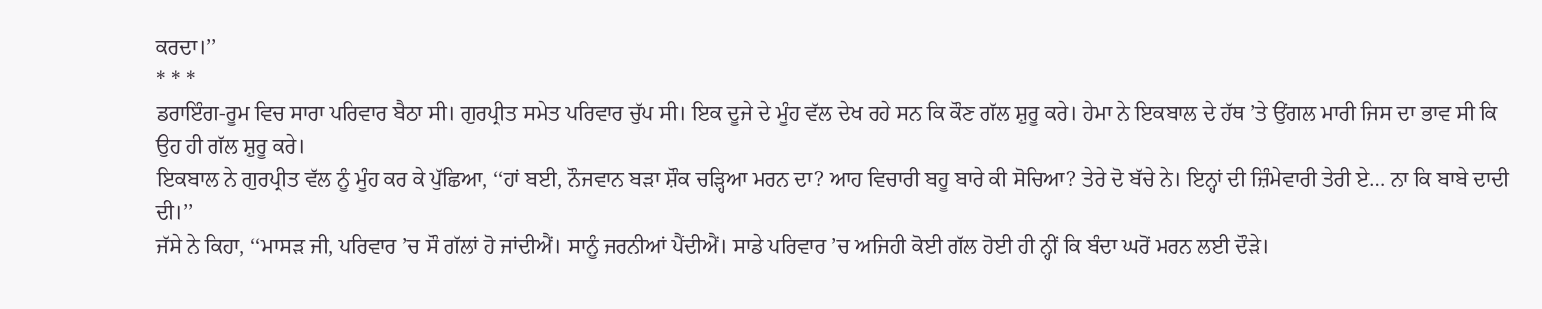ਕਰਦਾ।’’
* * *
ਡਰਾਇੰਗ-ਰੂਮ ਵਿਚ ਸਾਰਾ ਪਰਿਵਾਰ ਬੈਠਾ ਸੀ। ਗੁਰਪ੍ਰੀਤ ਸਮੇਤ ਪਰਿਵਾਰ ਚੁੱਪ ਸੀ। ਇਕ ਦੂਜੇ ਦੇ ਮੂੰਹ ਵੱਲ ਦੇਖ ਰਹੇ ਸਨ ਕਿ ਕੌਣ ਗੱਲ ਸ਼ੁਰੂ ਕਰੇ। ਹੇਮਾ ਨੇ ਇਕਬਾਲ ਦੇ ਹੱਥ ’ਤੇ ਉਂਗਲ ਮਾਰੀ ਜਿਸ ਦਾ ਭਾਵ ਸੀ ਕਿ ਉਹ ਹੀ ਗੱਲ ਸ਼ੁਰੂ ਕਰੇ।
ਇਕਬਾਲ ਨੇ ਗੁਰਪ੍ਰੀਤ ਵੱਲ ਨੂੰ ਮੂੰਹ ਕਰ ਕੇ ਪੁੱਛਿਆ, ‘‘ਹਾਂ ਬਈ, ਨੌਜਵਾਨ ਬੜਾ ਸ਼ੌਕ ਚੜ੍ਹਿਆ ਮਰਨ ਦਾ? ਆਹ ਵਿਚਾਰੀ ਬਹੂ ਬਾਰੇ ਕੀ ਸੋਚਿਆ? ਤੇਰੇ ਦੋ ਬੱਚੇ ਨੇ। ਇਨ੍ਹਾਂ ਦੀ ਜ਼ਿੰਮੇਵਾਰੀ ਤੇਰੀ ਏ… ਨਾ ਕਿ ਬਾਬੇ ਦਾਦੀ ਦੀ।’’
ਜੱਸੇ ਨੇ ਕਿਹਾ, ‘‘ਮਾਸੜ ਜੀ, ਪਰਿਵਾਰ ’ਚ ਸੌ ਗੱਲਾਂ ਹੋ ਜਾਂਦੀਐਂ। ਸਾਨੂੰ ਜਰਨੀਆਂ ਪੈਂਦੀਐਂ। ਸਾਡੇ ਪਰਿਵਾਰ ’ਚ ਅਜਿਹੀ ਕੋਈ ਗੱਲ ਹੋਈ ਹੀ ਨ੍ਹੀਂ ਕਿ ਬੰਦਾ ਘਰੋਂ ਮਰਨ ਲਈ ਦੌੜੇ।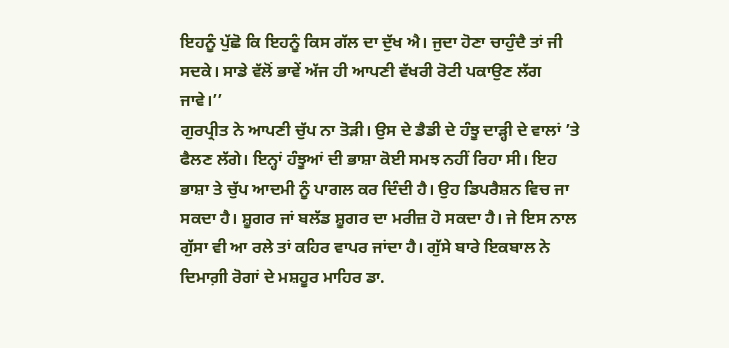ਇਹਨੂੰ ਪੁੱਛੋ ਕਿ ਇਹਨੂੰ ਕਿਸ ਗੱਲ ਦਾ ਦੁੱਖ ਐ। ਜੁਦਾ ਹੋਣਾ ਚਾਹੁੰਦੈ ਤਾਂ ਜੀ ਸਦਕੇ। ਸਾਡੇ ਵੱਲੋਂ ਭਾਵੇਂ ਅੱਜ ਹੀ ਆਪਣੀ ਵੱਖਰੀ ਰੋਟੀ ਪਕਾਉਣ ਲੱਗ ਜਾਵੇ।’’
ਗੁਰਪ੍ਰੀਤ ਨੇ ਆਪਣੀ ਚੁੱਪ ਨਾ ਤੋੜੀ। ਉਸ ਦੇ ਡੈਡੀ ਦੇ ਹੰਝੂ ਦਾੜ੍ਹੀ ਦੇ ਵਾਲਾਂ ’ਤੇ ਫੈਲਣ ਲੱਗੇ। ਇਨ੍ਹਾਂ ਹੰਝੂਆਂ ਦੀ ਭਾਸ਼ਾ ਕੋਈ ਸਮਝ ਨਹੀਂ ਰਿਹਾ ਸੀ। ਇਹ ਭਾਸ਼ਾ ਤੇ ਚੁੱਪ ਆਦਮੀ ਨੂੰ ਪਾਗਲ ਕਰ ਦਿੰਦੀ ਹੈ। ਉਹ ਡਿਪਰੈਸ਼ਨ ਵਿਚ ਜਾ ਸਕਦਾ ਹੈ। ਸ਼ੂਗਰ ਜਾਂ ਬਲੱਡ ਸ਼ੂਗਰ ਦਾ ਮਰੀਜ਼ ਹੋ ਸਕਦਾ ਹੈ। ਜੇ ਇਸ ਨਾਲ ਗੁੱਸਾ ਵੀ ਆ ਰਲੇ ਤਾਂ ਕਹਿਰ ਵਾਪਰ ਜਾਂਦਾ ਹੈ। ਗੁੱਸੇ ਬਾਰੇ ਇਕਬਾਲ ਨੇ ਦਿਮਾਗ਼ੀ ਰੋਗਾਂ ਦੇ ਮਸ਼ਹੂਰ ਮਾਹਿਰ ਡਾ.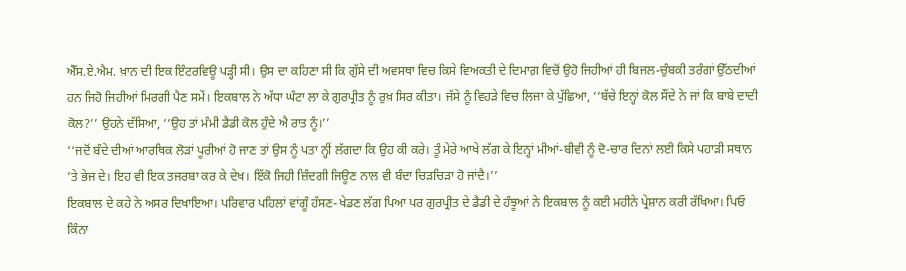ਐੱਸ.ਏ.ਐਮ. ਖ਼ਾਨ ਦੀ ਇਕ ਇੰਟਰਵਿਊ ਪੜ੍ਹੀ ਸੀ। ਉਸ ਦਾ ਕਹਿਣਾ ਸੀ ਕਿ ਗੁੱਸੇ ਦੀ ਅਵਸਥਾ ਵਿਚ ਕਿਸੇ ਵਿਅਕਤੀ ਦੇ ਦਿਮਾਗ਼ ਵਿਚੋਂ ਉਹੋ ਜਿਹੀਆਂ ਹੀ ਬਿਜਲ-ਚੁੰਬਕੀ ਤਰੰਗਾਂ ਉੱਠਦੀਆਂ ਹਨ ਜਿਹੋ ਜਿਹੀਆਂ ਮਿਰਗੀ ਪੈਣ ਸਮੇਂ। ਇਕਬਾਲ ਨੇ ਅੱਧਾ ਘੰਟਾ ਲਾ ਕੇ ਗੁਰਪ੍ਰੀਤ ਨੂੰ ਰੁਖ਼ ਸਿਰ ਕੀਤਾ। ਜੱਸੇ ਨੂੰ ਵਿਹੜੇ ਵਿਚ ਲਿਜਾ ਕੇ ਪੁੱਛਿਆ, ‘‘ਬੱਚੇ ਇਨ੍ਹਾਂ ਕੋਲ ਸੌਂਦੇ ਨੇ ਜਾਂ ਕਿ ਬਾਬੇ ਦਾਦੀ ਕੋਲ?’’ ਉਹਨੇ ਦੱਸਿਆ, ‘‘ਉਹ ਤਾਂ ਮੰਮੀ ਡੈਡੀ ਕੋਲ ਹੁੰਦੇ ਐ ਰਾਤ ਨੂੰ।’’
‘‘ਜਦੋਂ ਬੰਦੇ ਦੀਆਂ ਆਰਥਿਕ ਲੋੜਾਂ ਪੂਰੀਆਂ ਹੋ ਜਾਣ ਤਾਂ ਉਸ ਨੂੰ ਪਤਾ ਨ੍ਹੀਂ ਲੱਗਦਾ ਕਿ ਉਹ ਕੀ ਕਰੇ। ਤੂੰ ਮੇਰੇ ਆਖੇ ਲੱਗ ਕੇ ਇਨ੍ਹਾਂ ਮੀਆਂ-ਬੀਵੀ ਨੂੰ ਦੋ-ਚਾਰ ਦਿਨਾਂ ਲਈ ਕਿਸੇ ਪਹਾੜੀ ਸਥਾਨ ’ਤੇ ਭੇਜ ਦੇ। ਇਹ ਵੀ ਇਕ ਤਜਰਬਾ ਕਰ ਕੇ ਦੇਖ। ਇੱਕੋ ਜਿਹੀ ਜ਼ਿੰਦਗੀ ਜਿਊਣ ਨਾਲ ਵੀ ਬੰਦਾ ਚਿੜਚਿੜਾ ਹੋ ਜਾਂਦੈ।’’
ਇਕਬਾਲ ਦੇ ਕਹੇ ਨੇ ਅਸਰ ਦਿਖਾਇਆ। ਪਰਿਵਾਰ ਪਹਿਲਾਂ ਵਾਂਗੂੰ ਹੱਸਣ-ਖੇਡਣ ਲੱਗ ਪਿਆ ਪਰ ਗੁਰਪ੍ਰੀਤ ਦੇ ਡੈਡੀ ਦੇ ਹੰਝੂਆਂ ਨੇ ਇਕਬਾਲ ਨੂੰ ਕਈ ਮਹੀਨੇ ਪ੍ਰੇਸ਼ਾਨ ਕਰੀ ਰੱਖਿਆ। ਪਿਓ ਕਿੰਨਾ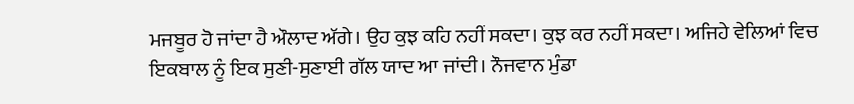ਮਜਬੂਰ ਹੋ ਜਾਂਦਾ ਹੈ ਔਲਾਦ ਅੱਗੇ। ਉਹ ਕੁਝ ਕਹਿ ਨਹੀਂ ਸਕਦਾ। ਕੁਝ ਕਰ ਨਹੀਂ ਸਕਦਾ। ਅਜਿਹੇ ਵੇਲਿਆਂ ਵਿਚ ਇਕਬਾਲ ਨੂੰ ਇਕ ਸੁਣੀ-ਸੁਣਾਈ ਗੱਲ ਯਾਦ ਆ ਜਾਂਦੀ। ਨੌਜਵਾਨ ਮੁੰਡਾ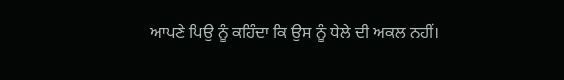ਆਪਣੇ ਪਿਉ ਨੂੰ ਕਹਿੰਦਾ ਕਿ ਉਸ ਨੂੰ ਧੇਲੇ ਦੀ ਅਕਲ ਨਹੀਂ।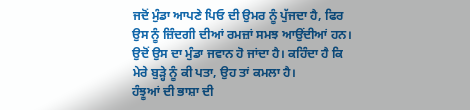ਜਦੋਂ ਮੁੰਡਾ ਆਪਣੇ ਪਿਓ ਦੀ ਉਮਰ ਨੂੰ ਪੁੱਜਦਾ ਹੈ, ਫਿਰ ਉਸ ਨੂੰ ਜ਼ਿੰਦਗੀ ਦੀਆਂ ਰਮਜ਼ਾਂ ਸਮਝ ਆਉਂਦੀਆਂ ਹਨ। ਉਦੋਂ ਉਸ ਦਾ ਮੁੰਡਾ ਜਵਾਨ ਹੋ ਜਾਂਦਾ ਹੈ। ਕਹਿੰਦਾ ਹੈ ਕਿ ਮੇਰੇ ਬੁੜ੍ਹੇ ਨੂੰ ਕੀ ਪਤਾ, ਉਹ ਤਾਂ ਕਮਲਾ ਹੈ।
ਹੰਝੂਆਂ ਦੀ ਭਾਸ਼ਾ ਦੀ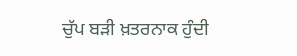ਚੁੱਪ ਬੜੀ ਖ਼ਤਰਨਾਕ ਹੁੰਦੀ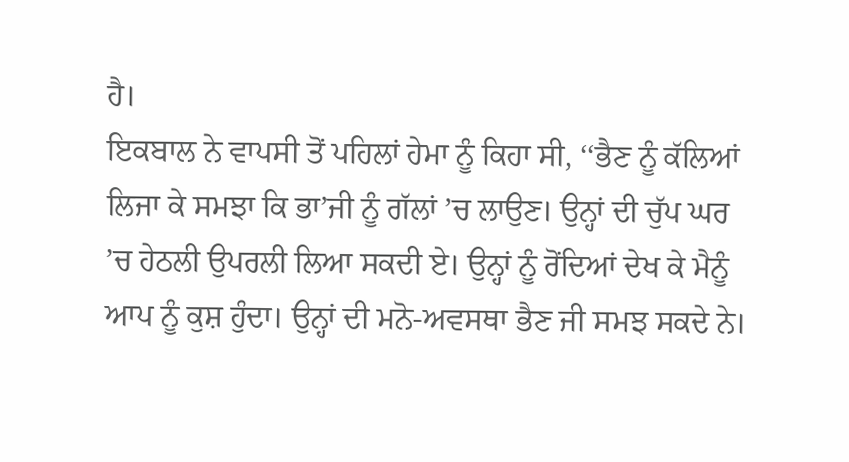ਹੈ।
ਇਕਬਾਲ ਨੇ ਵਾਪਸੀ ਤੋਂ ਪਹਿਲਾਂ ਹੇਮਾ ਨੂੰ ਕਿਹਾ ਸੀ, ‘‘ਭੈਣ ਨੂੰ ਕੱਲਿਆਂ ਲਿਜਾ ਕੇ ਸਮਝਾ ਕਿ ਭਾ’ਜੀ ਨੂੰ ਗੱਲਾਂ ’ਚ ਲਾਉਣ। ਉਨ੍ਹਾਂ ਦੀ ਚੁੱਪ ਘਰ ’ਚ ਹੇਠਲੀ ਉਪਰਲੀ ਲਿਆ ਸਕਦੀ ਏ। ਉਨ੍ਹਾਂ ਨੂੰ ਰੋਂਦਿਆਂ ਦੇਖ ਕੇ ਮੈਨੂੰ ਆਪ ਨੂੰ ਕੁਸ਼ ਹੁੰਦਾ। ਉਨ੍ਹਾਂ ਦੀ ਮਨੋ-ਅਵਸਥਾ ਭੈਣ ਜੀ ਸਮਝ ਸਕਦੇ ਨੇ।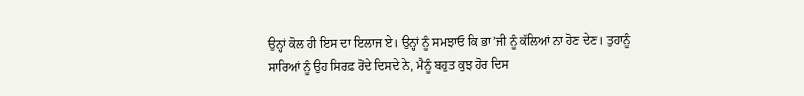ਉਨ੍ਹਾਂ ਕੋਲ ਹੀ ਇਸ ਦਾ ਇਲਾਜ ਏ। ਉਨ੍ਹਾਂ ਨੂੰ ਸਮਝਾਓ ਕਿ ਭਾ’ਜੀ ਨੂੰ ਕੱਲਿਆਂ ਨਾ ਹੋਣ ਦੇਣ। ਤੁਹਾਨੂੰ ਸਾਰਿਆਂ ਨੂੰ ਉਹ ਸਿਰਫ਼ ਰੋਂਦੇ ਦਿਸਦੇ ਨੇ, ਮੈਨੂੰ ਬਹੁਤ ਕੁਝ ਹੋਰ ਦਿਸ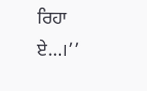ਰਿਹਾ ਏ…।’’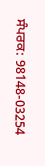ਸੰਪਰਕ: 98148-03254